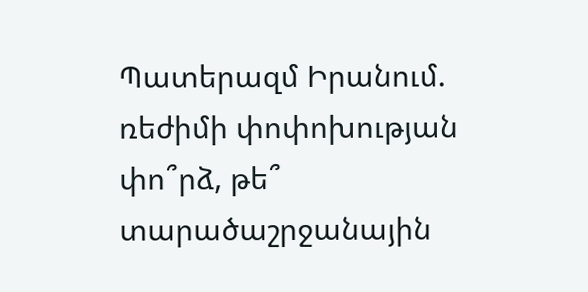Պատերազմ Իրանում. ռեժիմի փոփոխության փո՞րձ, թե՞ տարածաշրջանային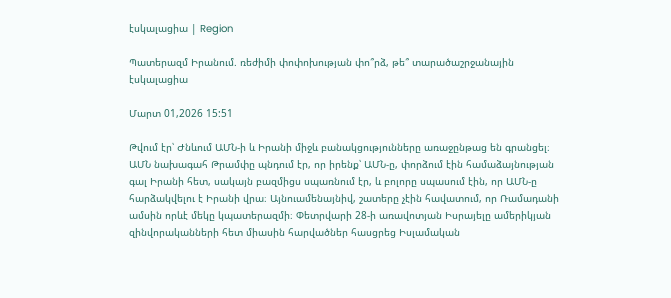էսկալացիա | Region

Պատերազմ Իրանում. ռեժիմի փոփոխության փո՞րձ, թե՞ տարածաշրջանային էսկալացիա

Մարտ 01,2026 15:51

Թվում էր՝ Ժնևում ԱՄՆ-ի և Իրանի միջև բանակցությունները առաջընթաց են գրանցել։ ԱՄՆ նախագահ Թրամփը պնդում էր, որ իրենք՝ ԱՄՆ-ը, փորձում էին համաձայնության գալ Իրանի հետ, սակայն բազմիցս սպառնում էր, և բոլորը սպասում էին, որ ԱՄՆ-ը հարձակվելու է Իրանի վրա։ Այնուամենայնիվ, շատերը չէին հավատում, որ Ռամադանի ամսին որևէ մեկը կպատերազմի։ Փետրվարի 28-ի առավոտյան Իսրայելը ամերիկյան զինվորականների հետ միասին հարվածներ հասցրեց Իսլամական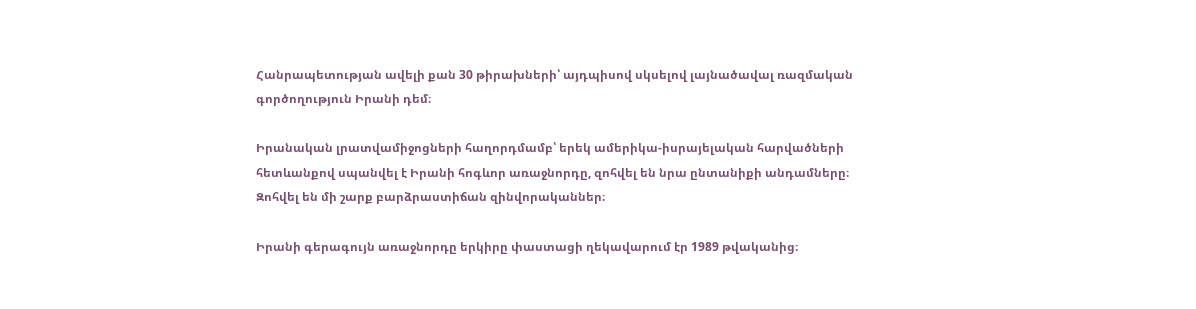Հանրապետության ավելի քան 30 թիրախների՝ այդպիսով սկսելով լայնածավալ ռազմական գործողություն Իրանի դեմ։

Իրանական լրատվամիջոցների հաղորդմամբ՝ երեկ ամերիկա-իսրայելական հարվածների հետևանքով սպանվել է Իրանի հոգևոր առաջնորդը, զոհվել են նրա ընտանիքի անդամները։ Զոհվել են մի շարք բարձրաստիճան զինվորականներ։

Իրանի գերագույն առաջնորդը երկիրը փաստացի ղեկավարում էր 1989 թվականից։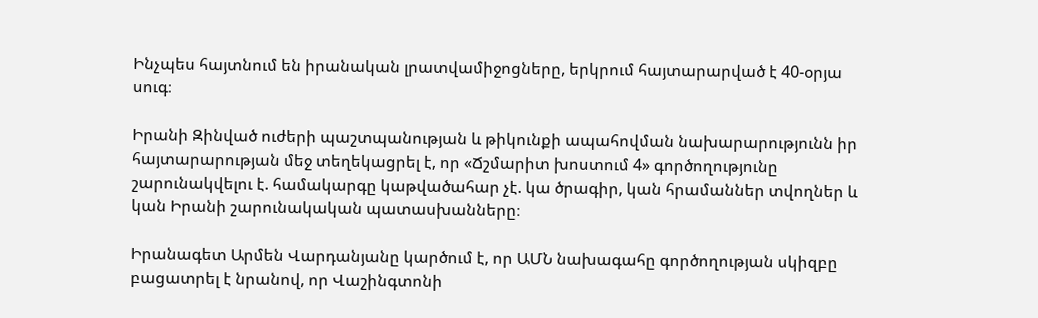Ինչպես հայտնում են իրանական լրատվամիջոցները, երկրում հայտարարված է 40-օրյա սուգ։

Իրանի Զինված ուժերի պաշտպանության և թիկունքի ապահովման նախարարությունն իր հայտարարության մեջ տեղեկացրել է, որ «Ճշմարիտ խոստում 4» գործողությունը շարունակվելու է. համակարգը կաթվածահար չէ. կա ծրագիր, կան հրամաններ տվողներ և կան Իրանի շարունակական պատասխանները։

Իրանագետ Արմեն Վարդանյանը կարծում է, որ ԱՄՆ նախագահը գործողության սկիզբը բացատրել է նրանով, որ Վաշինգտոնի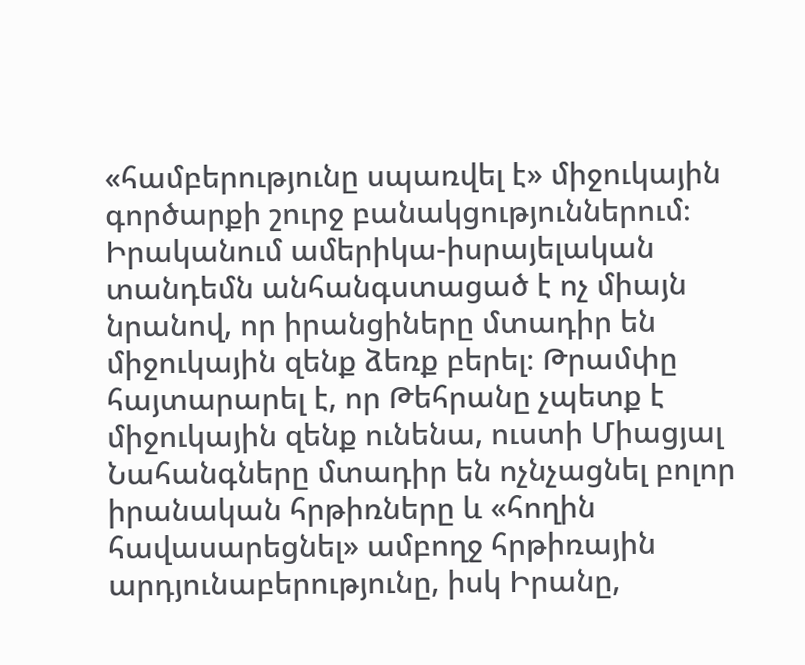«համբերությունը սպառվել է» միջուկային գործարքի շուրջ բանակցություններում։ Իրականում ամերիկա-իսրայելական տանդեմն անհանգստացած է ոչ միայն նրանով, որ իրանցիները մտադիր են միջուկային զենք ձեռք բերել։ Թրամփը հայտարարել է, որ Թեհրանը չպետք է միջուկային զենք ունենա, ուստի Միացյալ Նահանգները մտադիր են ոչնչացնել բոլոր իրանական հրթիռները և «հողին հավասարեցնել» ամբողջ հրթիռային արդյունաբերությունը, իսկ Իրանը,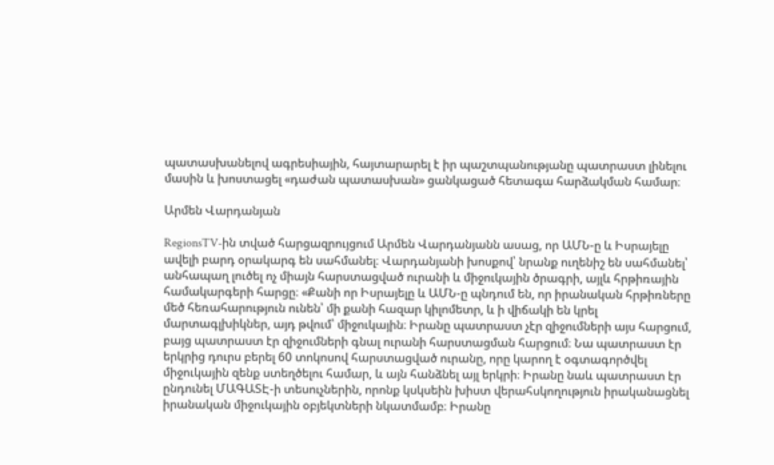պատասխանելով ագրեսիային, հայտարարել է իր պաշտպանությանը պատրաստ լինելու մասին և խոստացել «դաժան պատասխան» ցանկացած հետագա հարձակման համար։

Արմեն Վարդանյան

RegionsTV-ին տված հարցազրույցում Արմեն Վարդանյանն ասաց, որ ԱՄՆ-ը և Իսրայելը ավելի բարդ օրակարգ են սահմանել։ Վարդանյանի խոսքով՝ նրանք ուղենիշ են սահմանել՝ անհապաղ լուծել ոչ միայն հարստացված ուրանի և միջուկային ծրագրի, այլև հրթիռային համակարգերի հարցը։ «Քանի որ Իսրայելը և ԱՄՆ-ը պնդում են, որ իրանական հրթիռները մեծ հեռահարություն ունեն՝ մի քանի հազար կիլոմետր, և ի վիճակի են կրել մարտագլխիկներ, այդ թվում՝ միջուկային։ Իրանը պատրաստ չէր զիջումների այս հարցում, բայց պատրաստ էր զիջումների գնալ ուրանի հարստացման հարցում։ Նա պատրաստ էր երկրից դուրս բերել 60 տոկոսով հարստացված ուրանը, որը կարող է օգտագործվել միջուկային զենք ստեղծելու համար, և այն հանձնել այլ երկրի։ Իրանը նաև պատրաստ էր ընդունել ՄԱԳԱՏԷ-ի տեսուչներին, որոնք կսկսեին խիստ վերահսկողություն իրականացնել իրանական միջուկային օբյեկտների նկատմամբ։ Իրանը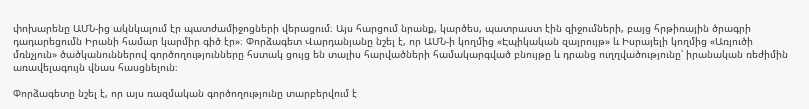փոխարենը ԱՄՆ-ից ակնկալում էր պատժամիջոցների վերացում։ Այս հարցում նրանք, կարծես, պատրաստ էին զիջումների, բայց հրթիռային ծրագրի դադարեցումն Իրանի համար կարմիր գիծ էր»։ Փորձագետ Վարդանյանը նշել է, որ ԱՄՆ-ի կողմից «Էպիկական զայրույթ» և Իսրայելի կողմից «Առյուծի մռնչյուն» ծածկանուններով գործողությունները հստակ ցույց են տալիս հարվածների համակարգված բնույթը և դրանց ուղղվածությունը՝ իրանական ռեժիմին առավելագույն վնաս հասցնելուն։

Փորձագետը նշել է, որ այս ռազմական գործողությունը տարբերվում է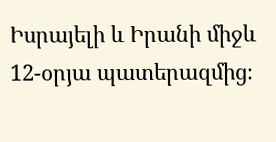Իսրայելի և Իրանի միջև 12-օրյա պատերազմից։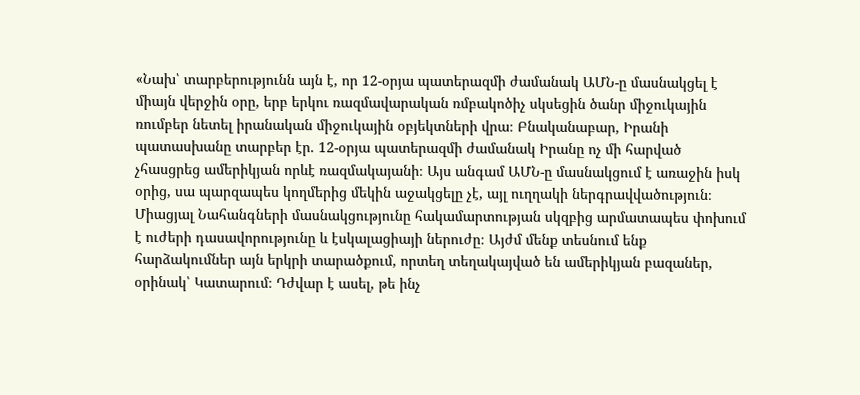«Նախ՝ տարբերությունն այն է, որ 12-օրյա պատերազմի ժամանակ ԱՄՆ-ը մասնակցել է միայն վերջին օրը, երբ երկու ռազմավարական ռմբակոծիչ սկսեցին ծանր միջուկային ռումբեր նետել իրանական միջուկային օբյեկտների վրա։ Բնականաբար, Իրանի պատասխանը տարբեր էր. 12-օրյա պատերազմի ժամանակ Իրանը ոչ մի հարված չհասցրեց ամերիկյան որևէ ռազմակայանի։ Այս անգամ ԱՄՆ-ը մասնակցում է առաջին իսկ օրից, սա պարզապես կողմերից մեկին աջակցելը չէ, այլ ուղղակի ներգրավվածություն։ Միացյալ Նահանգների մասնակցությունը հակամարտության սկզբից արմատապես փոխում է ուժերի դասավորությունը և էսկալացիայի ներուժը։ Այժմ մենք տեսնում ենք հարձակումներ այն երկրի տարածքում, որտեղ տեղակայված են ամերիկյան բազաներ, օրինակ՝ Կատարում։ Դժվար է ասել, թե ինչ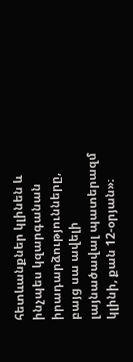հետևանքներ կլինեն և ինչպես կզարգանան իրադարձությունները, բայց սա ավելի լայնածավալ պատերազմ կլինի, քան 12-օրյան»։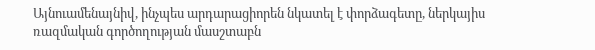Այնուամենայնիվ, ինչպես արդարացիորեն նկատել է փորձագետը, ներկայիս ռազմական գործողության մասշտաբն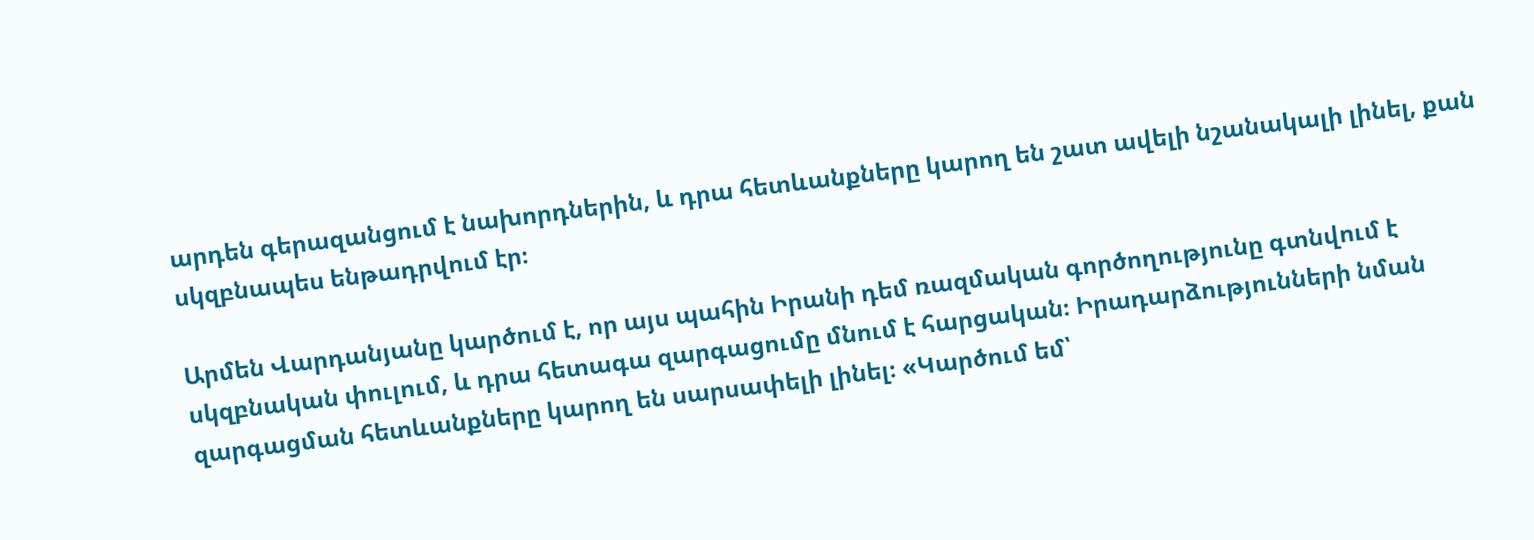արդեն գերազանցում է նախորդներին, և դրա հետևանքները կարող են շատ ավելի նշանակալի լինել, քան սկզբնապես ենթադրվում էր։

Արմեն Վարդանյանը կարծում է, որ այս պահին Իրանի դեմ ռազմական գործողությունը գտնվում է սկզբնական փուլում, և դրա հետագա զարգացումը մնում է հարցական։ Իրադարձությունների նման զարգացման հետևանքները կարող են սարսափելի լինել։ «Կարծում եմ՝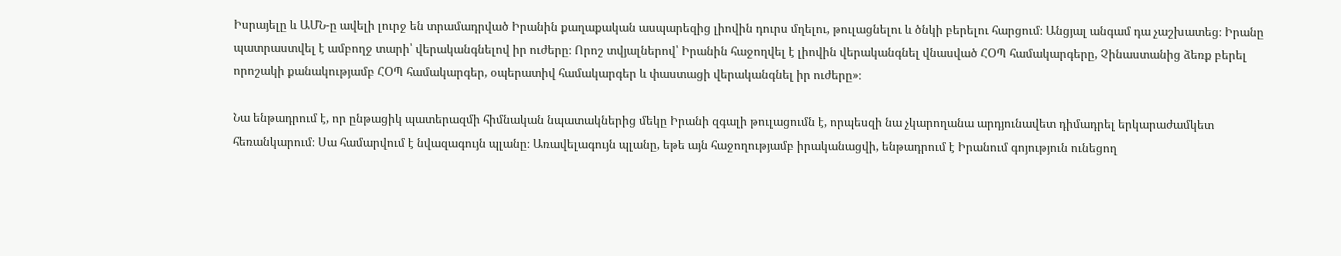Իսրայելը և ԱՄՆ-ը ավելի լուրջ են տրամադրված Իրանին քաղաքական ասպարեզից լիովին դուրս մղելու, թուլացնելու և ծնկի բերելու հարցում։ Անցյալ անգամ դա չաշխատեց։ Իրանը պատրաստվել է ամբողջ տարի՝ վերականգնելով իր ուժերը։ Որոշ տվյալներով՝ Իրանին հաջողվել է լիովին վերականգնել վնասված ՀՕՊ համակարգերը, Չինաստանից ձեռք բերել որոշակի քանակությամբ ՀՕՊ համակարգեր, օպերատիվ համակարգեր և փաստացի վերականգնել իր ուժերը»։

Նա ենթադրում է, որ ընթացիկ պատերազմի հիմնական նպատակներից մեկը Իրանի զգալի թուլացումն է, որպեսզի նա չկարողանա արդյունավետ դիմադրել երկարաժամկետ հեռանկարում։ Սա համարվում է նվազագույն պլանը։ Առավելագույն պլանը, եթե այն հաջողությամբ իրականացվի, ենթադրում է Իրանում գոյություն ունեցող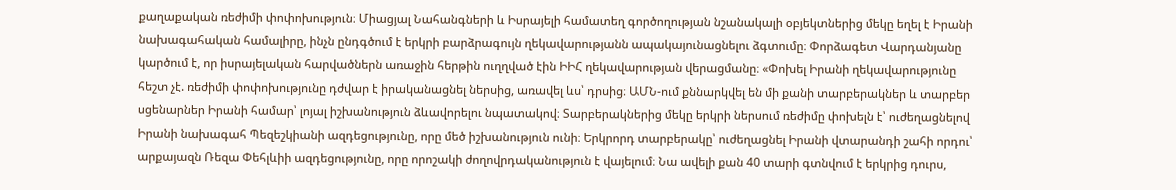քաղաքական ռեժիմի փոփոխություն։ Միացյալ Նահանգների և Իսրայելի համատեղ գործողության նշանակալի օբյեկտներից մեկը եղել է Իրանի նախագահական համալիրը, ինչն ընդգծում է երկրի բարձրագույն ղեկավարությանն ապակայունացնելու ձգտումը։ Փորձագետ Վարդանյանը կարծում է, որ իսրայելական հարվածներն առաջին հերթին ուղղված էին ԻԻՀ ղեկավարության վերացմանը։ «Փոխել Իրանի ղեկավարությունը հեշտ չէ. ռեժիմի փոփոխությունը դժվար է իրականացնել ներսից, առավել ևս՝ դրսից։ ԱՄՆ-ում քննարկվել են մի քանի տարբերակներ և տարբեր սցենարներ Իրանի համար՝ լոյալ իշխանություն ձևավորելու նպատակով։ Տարբերակներից մեկը երկրի ներսում ռեժիմը փոխելն է՝ ուժեղացնելով Իրանի նախագահ Պեզեշկիանի ազդեցությունը, որը մեծ իշխանություն ունի։ Երկրորդ տարբերակը՝ ուժեղացնել Իրանի վտարանդի շահի որդու՝ արքայազն Ռեզա Փեհլևիի ազդեցությունը, որը որոշակի ժողովրդականություն է վայելում։ Նա ավելի քան 40 տարի գտնվում է երկրից դուրս,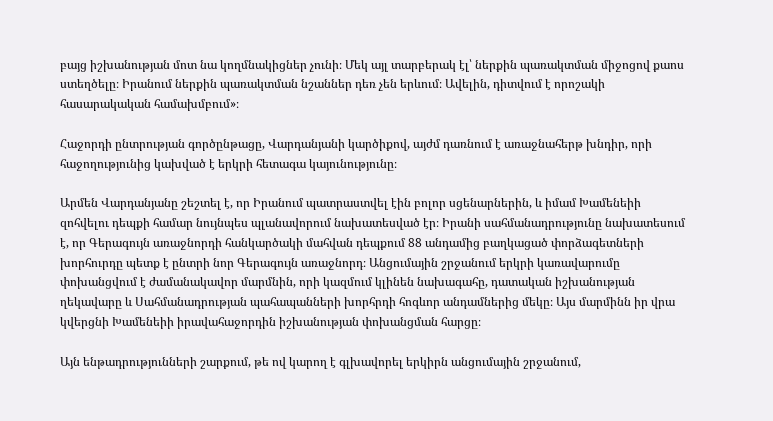բայց իշխանության մոտ նա կողմնակիցներ չունի։ Մեկ այլ տարբերակ էլ՝ ներքին պառակտման միջոցով քաոս ստեղծելը։ Իրանում ներքին պառակտման նշաններ դեռ չեն երևում։ Ավելին, դիտվում է որոշակի հասարակական համախմբում»։

Հաջորդի ընտրության գործընթացը, Վարդանյանի կարծիքով, այժմ դառնում է առաջնահերթ խնդիր, որի հաջողությունից կախված է երկրի հետագա կայունությունը։

Արմեն Վարդանյանը շեշտել է, որ Իրանում պատրաստվել էին բոլոր սցենարներին, և իմամ Խամենեիի զոհվելու դեպքի համար նույնպես պլանավորում նախատեսված էր։ Իրանի սահմանադրությունը նախատեսում է, որ Գերագույն առաջնորդի հանկարծակի մահվան դեպքում 88 անդամից բաղկացած փորձագետների խորհուրդը պետք է ընտրի նոր Գերագույն առաջնորդ։ Անցումային շրջանում երկրի կառավարումը փոխանցվում է ժամանակավոր մարմնին, որի կազմում կլինեն նախագահը, դատական իշխանության ղեկավարը և Սահմանադրության պահապանների խորհրդի հոգևոր անդամներից մեկը։ Այս մարմինն իր վրա կվերցնի Խամենեիի իրավահաջորդին իշխանության փոխանցման հարցը։

Այն ենթադրությունների շարքում, թե ով կարող է գլխավորել երկիրն անցումային շրջանում,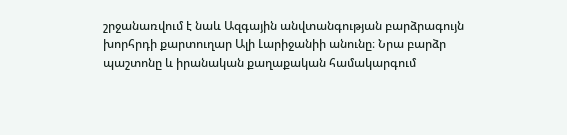շրջանառվում է նաև Ազգային անվտանգության բարձրագույն խորհրդի քարտուղար Ալի Լարիջանիի անունը։ Նրա բարձր պաշտոնը և իրանական քաղաքական համակարգում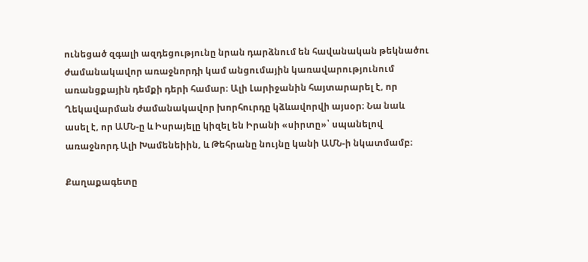ունեցած զգալի ազդեցությունը նրան դարձնում են հավանական թեկնածու ժամանակավոր առաջնորդի կամ անցումային կառավարությունում առանցքային դեմքի դերի համար։ Ալի Լարիջանին հայտարարել է, որ Ղեկավարման ժամանակավոր խորհուրդը կձևավորվի այսօր։ Նա նաև ասել է, որ ԱՄՆ-ը և Իսրայելը կիզել են Իրանի «սիրտը»՝ սպանելով առաջնորդ Ալի Խամենեիին, և Թեհրանը նույնը կանի ԱՄՆ-ի նկատմամբ։

Քաղաքագետը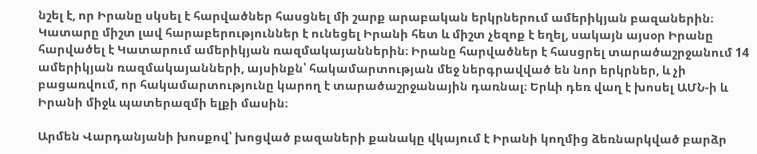նշել է, որ Իրանը սկսել է հարվածներ հասցնել մի շարք արաբական երկրներում ամերիկյան բազաներին։ Կատարը միշտ լավ հարաբերություններ է ունեցել Իրանի հետ և միշտ չեզոք է եղել, սակայն այսօր Իրանը հարվածել է Կատարում ամերիկյան ռազմակայաններին։ Իրանը հարվածներ է հասցրել տարածաշրջանում 14 ամերիկյան ռազմակայանների, այսինքն՝ հակամարտության մեջ ներգրավված են նոր երկրներ, և չի բացառվում, որ հակամարտությունը կարող է տարածաշրջանային դառնալ։ Երևի դեռ վաղ է խոսել ԱՄՆ-ի և Իրանի միջև պատերազմի ելքի մասին։

Արմեն Վարդանյանի խոսքով՝ խոցված բազաների քանակը վկայում է Իրանի կողմից ձեռնարկված բարձր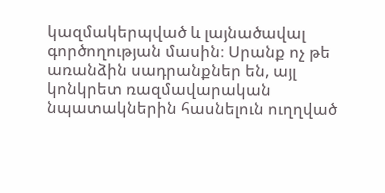կազմակերպված և լայնածավալ գործողության մասին։ Սրանք ոչ թե առանձին սադրանքներ են, այլ կոնկրետ ռազմավարական նպատակներին հասնելուն ուղղված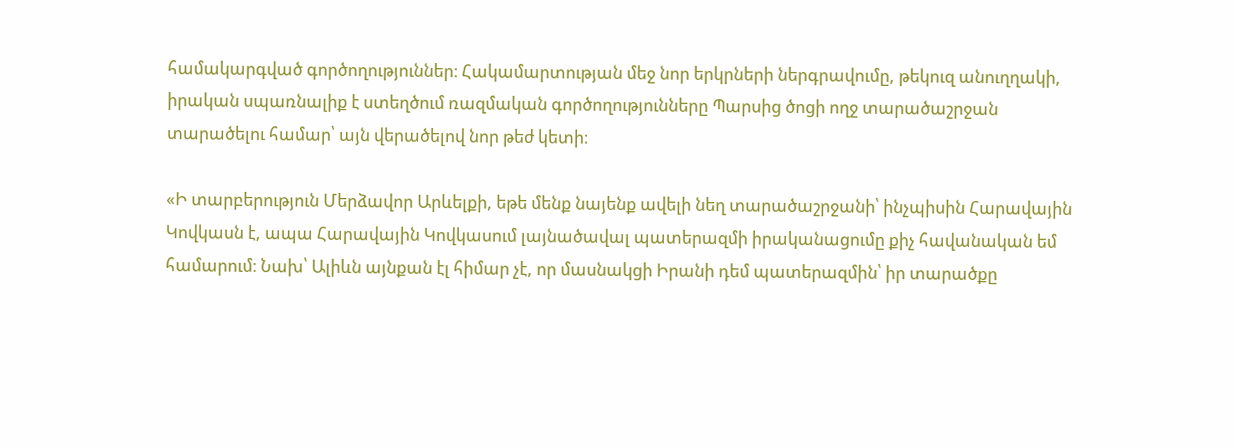համակարգված գործողություններ։ Հակամարտության մեջ նոր երկրների ներգրավումը, թեկուզ անուղղակի, իրական սպառնալիք է ստեղծում ռազմական գործողությունները Պարսից ծոցի ողջ տարածաշրջան տարածելու համար՝ այն վերածելով նոր թեժ կետի։

«Ի տարբերություն Մերձավոր Արևելքի, եթե մենք նայենք ավելի նեղ տարածաշրջանի՝ ինչպիսին Հարավային Կովկասն է, ապա Հարավային Կովկասում լայնածավալ պատերազմի իրականացումը քիչ հավանական եմ համարում։ Նախ՝ Ալիևն այնքան էլ հիմար չէ, որ մասնակցի Իրանի դեմ պատերազմին՝ իր տարածքը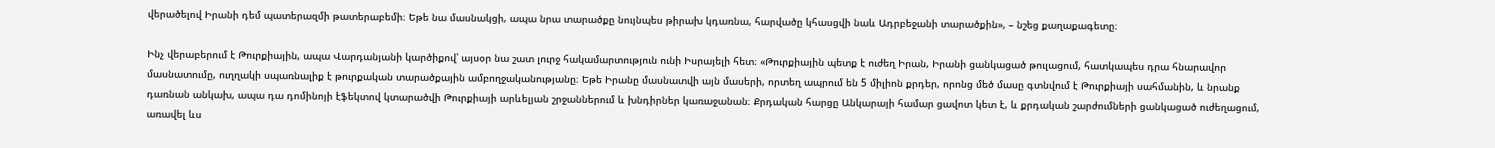վերածելով Իրանի դեմ պատերազմի թատերաբեմի։ Եթե նա մասնակցի, ապա նրա տարածքը նույնպես թիրախ կդառնա, հարվածը կհասցվի նաև Ադրբեջանի տարածքին», – նշեց քաղաքագետը։

Ինչ վերաբերում է Թուրքիային, ապա Վարդանյանի կարծիքով՝ այսօր նա շատ լուրջ հակամարտություն ունի Իսրայելի հետ։ «Թուրքիային պետք է ուժեղ Իրան, Իրանի ցանկացած թուլացում, հատկապես դրա հնարավոր մասնատումը, ուղղակի սպառնալիք է թուրքական տարածքային ամբողջականությանը։ Եթե Իրանը մասնատվի այն մասերի, որտեղ ապրում են 5 միլիոն քրդեր, որոնց մեծ մասը գտնվում է Թուրքիայի սահմանին, և նրանք դառնան անկախ, ապա դա դոմինոյի էֆեկտով կտարածվի Թուրքիայի արևելյան շրջաններում և խնդիրներ կառաջանան։ Քրդական հարցը Անկարայի համար ցավոտ կետ է, և քրդական շարժումների ցանկացած ուժեղացում, առավել ևս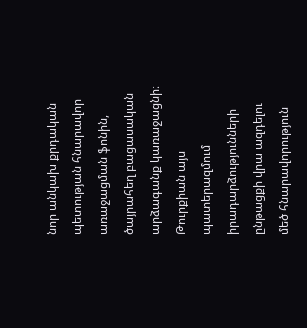նոր անկախ քրդական պետության հնարավոր առաջացման ֆոնին, ծայրահեղ բացասական արձագանք կառաջացնի։ Թուրքիան այս պատերազմում իրադարձությունների ընթացքի վրա ազդելու մեծ հնարավորություն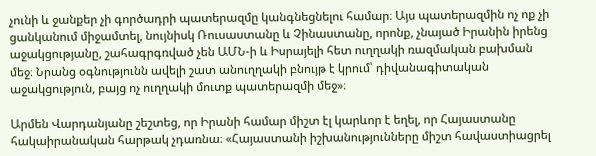չունի և ջանքեր չի գործադրի պատերազմը կանգնեցնելու համար։ Այս պատերազմին ոչ ոք չի ցանկանում միջամտել, նույնիսկ Ռուսաստանը և Չինաստանը, որոնք, չնայած Իրանին իրենց աջակցությանը, շահագրգռված չեն ԱՄՆ-ի և Իսրայելի հետ ուղղակի ռազմական բախման մեջ։ Նրանց օգնությունն ավելի շատ անուղղակի բնույթ է կրում՝ դիվանագիտական աջակցություն, բայց ոչ ուղղակի մուտք պատերազմի մեջ»։

Արմեն Վարդանյանը շեշտեց, որ Իրանի համար միշտ էլ կարևոր է եղել, որ Հայաստանը հակաիրանական հարթակ չդառնա։ «Հայաստանի իշխանությունները միշտ հավաստիացրել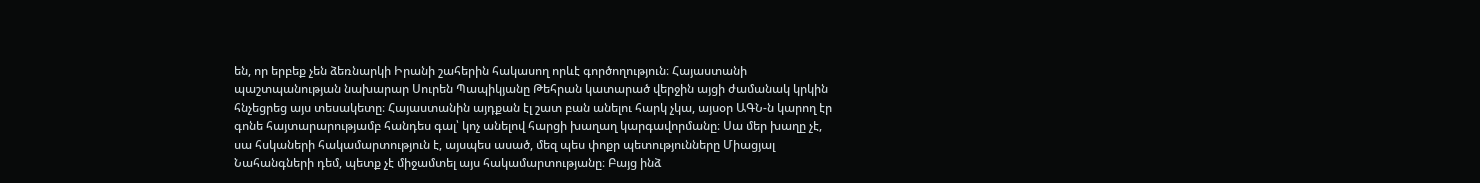են, որ երբեք չեն ձեռնարկի Իրանի շահերին հակասող որևէ գործողություն։ Հայաստանի պաշտպանության նախարար Սուրեն Պապիկյանը Թեհրան կատարած վերջին այցի ժամանակ կրկին հնչեցրեց այս տեսակետը։ Հայաստանին այդքան էլ շատ բան անելու հարկ չկա, այսօր ԱԳՆ-ն կարող էր գոնե հայտարարությամբ հանդես գալ՝ կոչ անելով հարցի խաղաղ կարգավորմանը։ Սա մեր խաղը չէ, սա հսկաների հակամարտություն է, այսպես ասած, մեզ պես փոքր պետությունները Միացյալ Նահանգների դեմ, պետք չէ միջամտել այս հակամարտությանը։ Բայց ինձ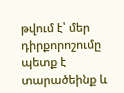թվում է՝ մեր դիրքորոշումը պետք է տարածեինք և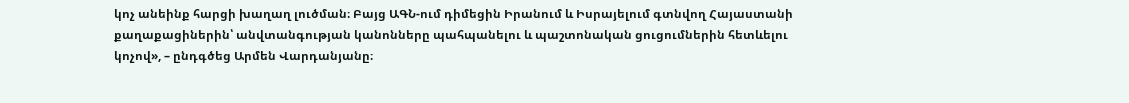կոչ անեինք հարցի խաղաղ լուծման։ Բայց ԱԳՆ-ում դիմեցին Իրանում և Իսրայելում գտնվող Հայաստանի քաղաքացիներին՝ անվտանգության կանոնները պահպանելու և պաշտոնական ցուցումներին հետևելու կոչով», – ընդգծեց Արմեն Վարդանյանը։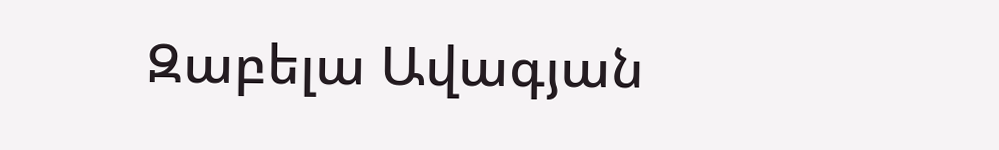Զաբելա Ավագյան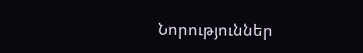Նորություններ